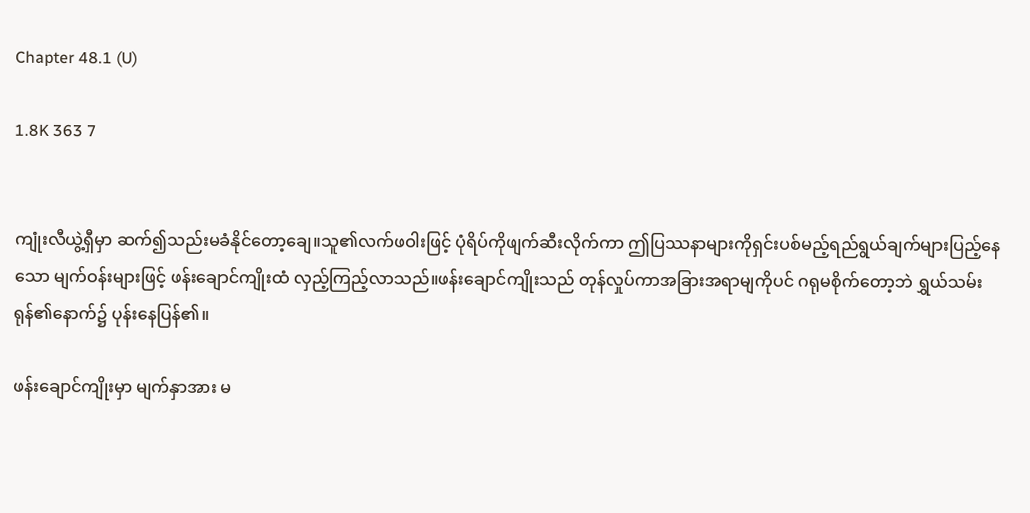Chapter 48.1 (U)

1.8K 363 7


ကျုံးလီယွဲ့ရှီမှာ ဆက်၍သည်းမခံနိုင်တော့ချေ။သူ၏လက်ဖဝါးဖြင့် ပုံရိပ်ကိုဖျက်ဆီးလိုက်ကာ ဤပြဿနာများကိုရှင်းပစ်မည့်ရည်ရွယ်ချက်များပြည့်နေသော မျက်ဝန်းများဖြင့် ဖန်းချောင်ကျိုးထံ လှည့်ကြည့်လာသည်။ဖန်းချောင်ကျိုးသည် တုန်လှုပ်ကာအခြားအရာမျကိုပင် ဂရုမစိုက်တော့ဘဲ ရွှယ်သမ်းရုန်၏နောက်၌ ပုန်းနေပြန်၏။

ဖန်းချောင်ကျိုးမှာ မျက်နှာအား မ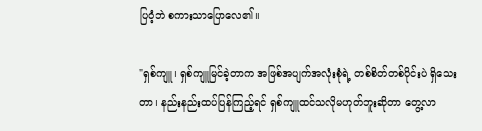ပြဝံ့ဘဲ စကားသာပြောလေ၏။

"ရှစ်ကျူ၊ ရှစ်ကျူမြင်ခဲ့တာက အဖြစ်အပျက်အလုံးစုံရဲ့ တစ်စိတ်တစ်ပိုင်းပဲ ရှိသေးတာ၊ နည်းနည်းထပ်ပြန်ကြည့်ရင် ရှစ်ကျူထင်သလိုမဟုတ်ဘူးဆိုတာ တွေ့လာ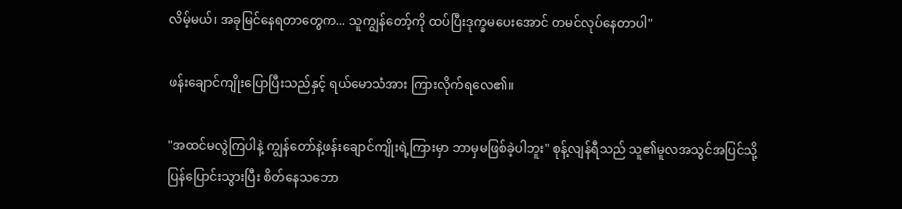လိမ့်မယ်၊ အခုမြင်နေရတာတွေက... သူကျွန်တော့်ကို ထပ်ပြီးဒုက္ခမပေးအောင် တမင်လုပ်နေတာပါ"

ဖန်းချောင်ကျိုးပြောပြီးသည်နှင့် ရယ်မောသံအား ကြားလိုက်ရလေ၏။

"အထင်မလွဲကြပါနဲ့ ကျွန်တော်နဲ့ဖန်းချောင်ကျိုးရဲ့ကြားမှာ ဘာမှမဖြစ်ခဲ့ပါဘူး" စုန့်လျန်ရီသည် သူ၏မူလအသွင်အပြင်သို့ပြန်ပြောင်းသွားပြီး စိတ်နေသဘော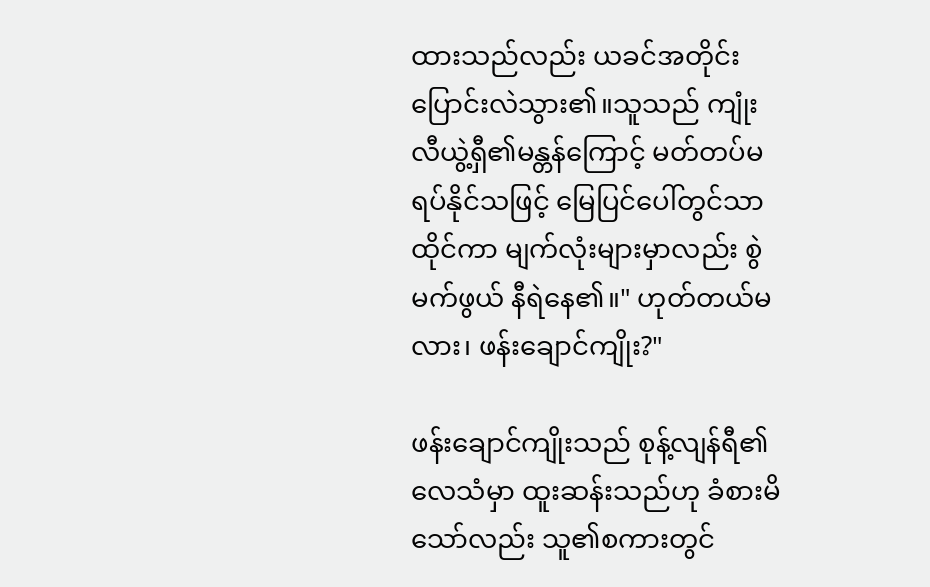ထားသည်လည်း ယခင်အတိုင်းပြောင်းလဲသွား၏။သူသည် ကျုံးလီယွဲ့ရှီ၏မန္တန်ကြောင့် မတ်တပ်မရပ်နိုင်သဖြင့် မြေပြင်ပေါ်တွင်သာထိုင်ကာ မျက်လုံးများမှာလည်း စွဲမက်ဖွယ် နီရဲနေ၏။" ဟုတ်တယ်မလား၊ ဖန်းချောင်ကျိုး?"

ဖန်းချောင်ကျိုးသည် စုန့်လျန်ရီ၏ လေသံမှာ ထူးဆန်းသည်ဟု ခံစားမိသော်လည်း သူ၏စကားတွင်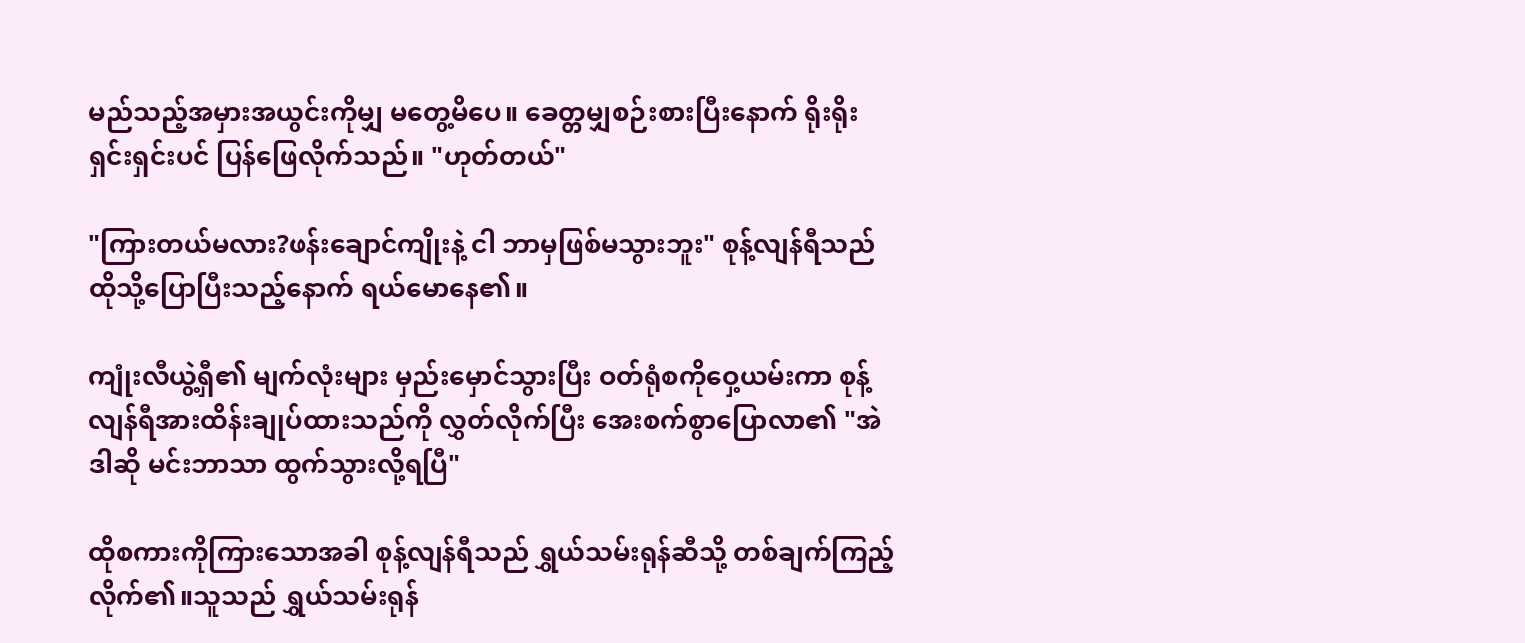မည်သည့်အမှားအယွင်းကိုမျှ မတွေ့မိပေ။ ခေတ္တမျှစဉ်းစားပြီးနောက် ရိုးရိုးရှင်းရှင်းပင် ပြန်ဖြေလိုက်သည်။ "ဟုတ်တယ်"

"ကြားတယ်မလား?ဖန်းချောင်ကျိုးနဲ့ ငါ ဘာမှဖြစ်မသွားဘူး" စုန့်လျန်ရီသည် ထိုသို့ပြောပြီးသည့်နောက် ရယ်မောနေ၏။

ကျုံးလီယွဲ့ရှီ၏ မျက်လုံးများ မှည်းမှောင်သွားပြီး ဝတ်ရုံစကိုဝှေ့ယမ်းကာ စုန့်လျန်ရီအားထိန်းချုပ်ထားသည်ကို လွှတ်လိုက်ပြီး အေးစက်စွာပြောလာ၏ "အဲဒါဆို မင်းဘာသာ ထွက်သွားလို့ရပြီ"

ထိုစကားကိုကြားသောအခါ စုန့်လျန်ရီသည် ရွှယ်သမ်းရုန်ဆီသို့ တစ်ချက်ကြည့်လိုက်၏။သူသည် ရွှယ်သမ်းရုန်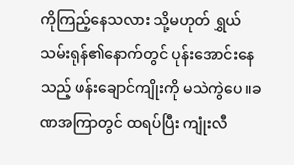ကိုကြည့်နေသလား သို့မဟုတ် ရွှယ်သမ်းရုန်၏နောက်တွင် ပုန်းအောင်းနေသည့် ဖန်းချောင်ကျိုးကို မသဲကွဲပေ။ခဏအကြာတွင် ထရပ်ပြီး ကျုံးလီ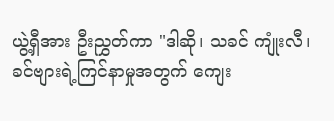ယွဲ့ရှီအား ဦးညွှတ်ကာ "ဒါဆို၊ သခင် ကျုံးလီ၊ ခင်ဗျားရဲ့ကြင်နာမှုအတွက် ကျေး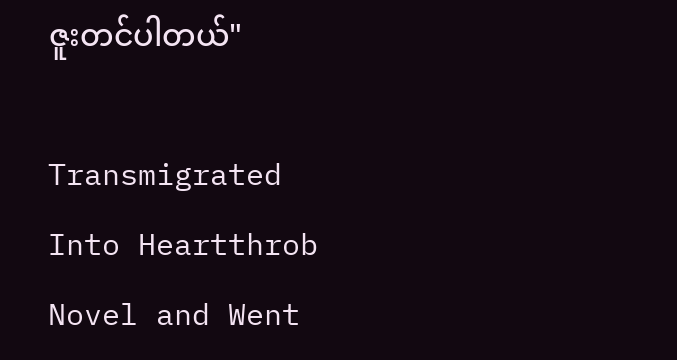ဇူးတင်ပါတယ်"

Transmigrated Into Heartthrob Novel and Went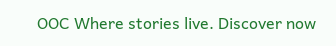OOC Where stories live. Discover now